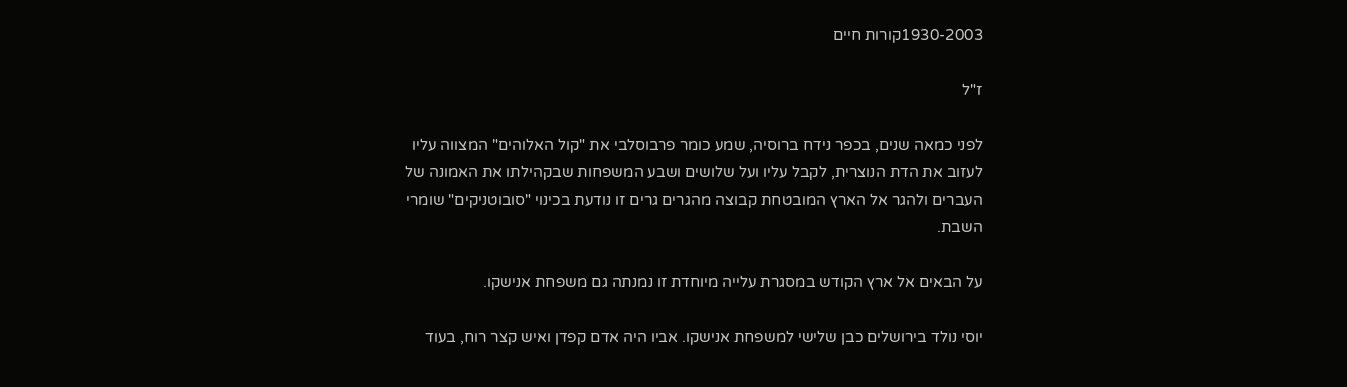1930-2003קורות חיים

ז"ל

לפני כמאה שנים, בכפר נידח ברוסיה, שמע כומר פרבוסלבי את "קול האלוהים" המצווה עליו לעזוב את הדת הנוצרית, לקבל עליו ועל שלושים ושבע המשפחות שבקהילתו את האמונה של העברים ולהגר אל הארץ המובטחת קבוצה מהגרים גרים זו נודעת בכינוי "סובוטניקים" שומרי השבת.

על הבאים אל ארץ הקודש במסגרת עלייה מיוחדת זו נמנתה גם משפחת אנישקו.

יוסי נולד בירושלים כבן שלישי למשפחת אנישקו. אביו היה אדם קפדן ואיש קצר רוח, בעוד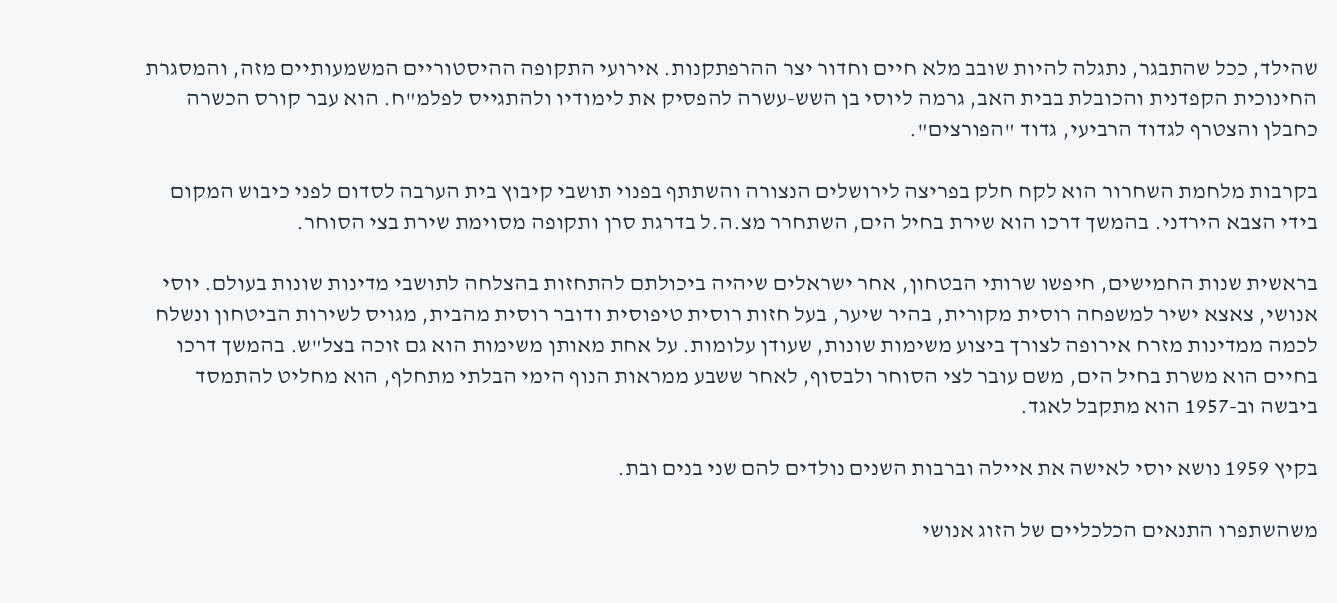שהילד, ככל שהתבגר, נתגלה להיות שובב מלא חיים וחדור יצר ההרפתקנות. אירועי התקופה ההיסטוריים המשמעותיים מזה, והמסגרת החינוכית הקפדנית והכובלת בבית האב, גרמה ליוסי בן השש-עשרה להפסיק את לימודיו ולהתגייס לפלמ"ח. הוא עבר קורס הכשרה כחבלן והצטרף לגדוד הרביעי, גדוד "הפורצים".

בקרבות מלחמת השחרור הוא לקח חלק בפריצה לירושלים הנצורה והשתתף בפנוי תושבי קיבוץ בית הערבה לסדום לפני כיבוש המקום בידי הצבא הירדני. בהמשך דרכו הוא שירת בחיל הים, השתחרר מצ.ה.ל בדרגת סרן ותקופה מסוימת שירת בצי הסוחר.

בראשית שנות החמישים, חיפשו שרותי הבטחון, אחר ישראלים שיהיה ביכולתם להתחזות בהצלחה לתושבי מדינות שונות בעולם. יוסי אנושי, צאצא ישיר למשפחה רוסית מקורית, בהיר שיער, בעל חזות רוסית טיפוסית ודובר רוסית מהבית, מגויס לשירות הביטחון ונשלח לכמה ממדינות מזרח אירופה לצורך ביצוע משימות שונות, שעודן עלומות. על אחת מאותן משימות הוא גם זוכה בצל"ש. בהמשך דרכו בחיים הוא משרת בחיל הים, משם עובר לצי הסוחר ולבסוף, לאחר ששבע ממראות הנוף הימי הבלתי מתחלף, הוא מחליט להתמסד ביבשה וב-1957 הוא מתקבל לאגד.

בקיץ 1959 נושא יוסי לאישה את איילה וברבות השנים נולדים להם שני בנים ובת.

משהשתפרו התנאים הכלכליים של הזוג אנושי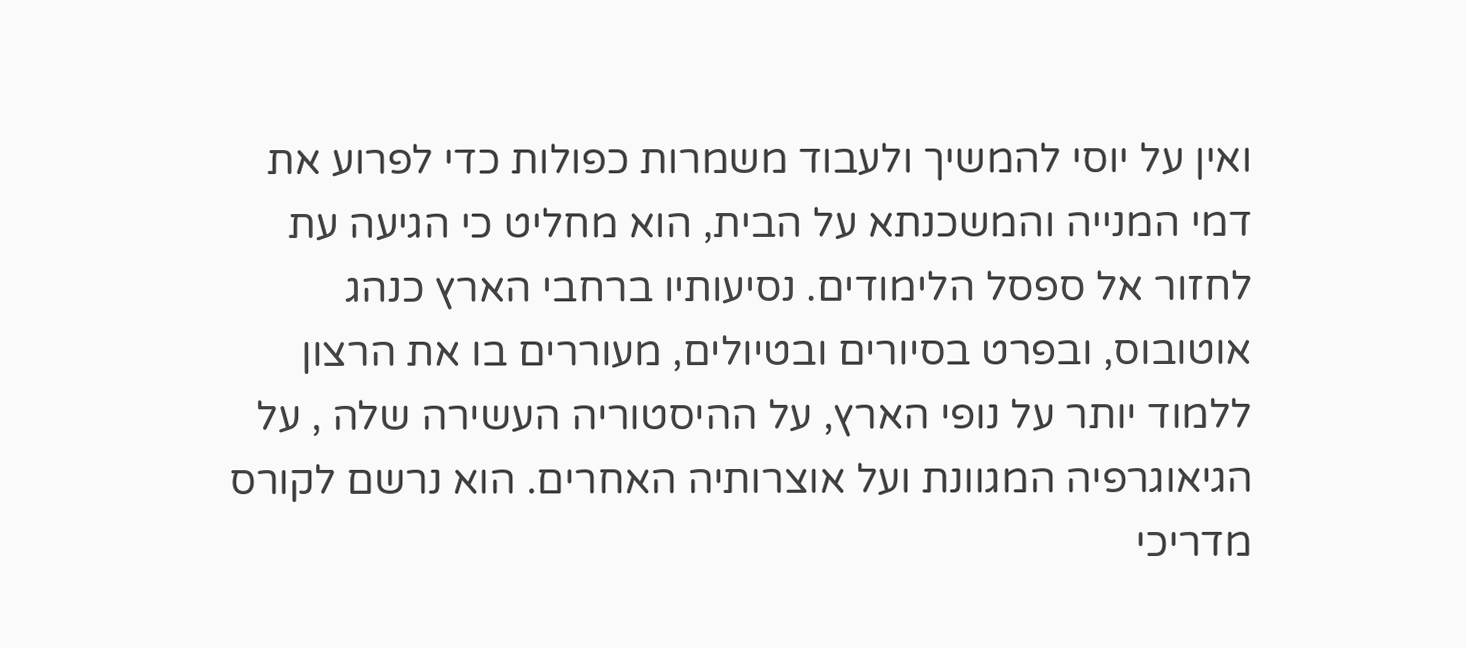ואין על יוסי להמשיך ולעבוד משמרות כפולות כדי לפרוע את דמי המנייה והמשכנתא על הבית, הוא מחליט כי הגיעה עת לחזור אל ספסל הלימודים. נסיעותיו ברחבי הארץ כנהג אוטובוס, ובפרט בסיורים ובטיולים, מעוררים בו את הרצון ללמוד יותר על נופי הארץ, על ההיסטוריה העשירה שלה , על הגיאוגרפיה המגוונת ועל אוצרותיה האחרים. הוא נרשם לקורס מדריכי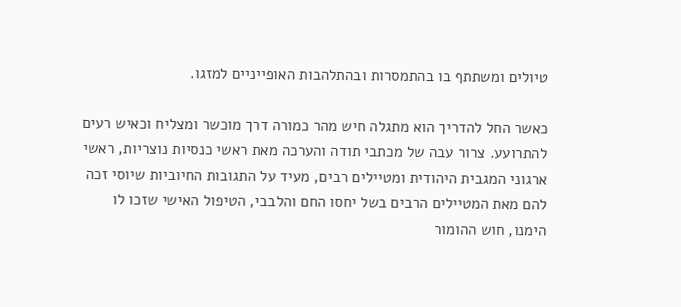טיולים ומשתתף בו בהתמסרות ובהתלהבות האופייניים למזגו.

כאשר החל להדריך הוא מתגלה חיש מהר כמורה דרך מוכשר ומצליח וכאיש רעים להתרועע. צרור עבה של מכתבי תודה והערכה מאת ראשי כנסיות נוצריות, ראשי ארגוני המגבית היהודית ומטיילים רבים, מעיד על התגובות החיוביות שיוסי זכה להם מאת המטיילים הרבים בשל יחסו החם והלבבי, הטיפול האישי שזכו לו הימנו, חוש ההומור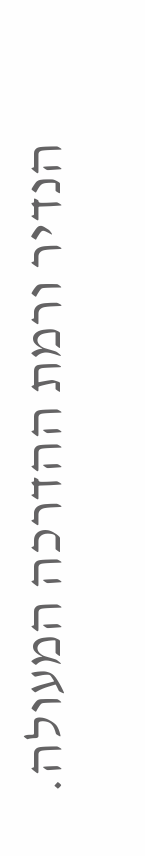הנדיר ורמת ההדרכה המעולה.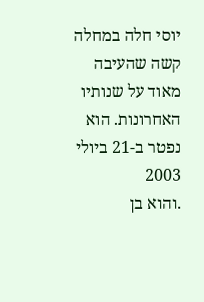יוסי חלה במחלה קשה שהעיבה מאוד על שנותיו האחרונות. הוא נפטר ב-21 ביולי 2003
.והוא בן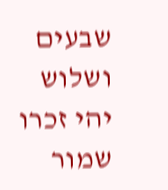שבעים ושלוש
יהי זכרו שמור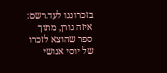בזכרוננו לעד.רשם: איזה גורן, מתוך ספר שהוצא לזכרו של יוסי אנושי